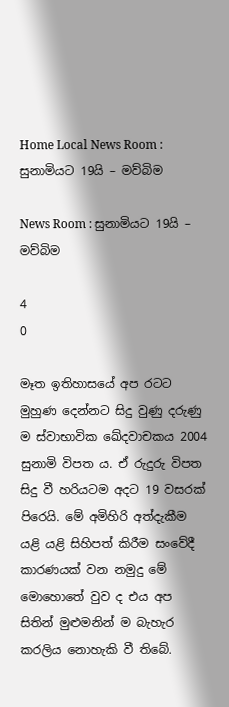Home Local News Room : සුනාමියට 19යි – මව්බිම

News Room : සුනාමියට 19යි – මව්බිම

4
0

මෑත ඉතිහාසයේ අප රටට මුහුණ දෙන්නට සිදු වුණු දරුණු ම ස්වාභාවික ඛේදවාචකය 2004 සුනාමි විපත ය. ඒ රුදුරු විපත සිදු වී හරියටම අදට 19 වසරක් පිරෙයි. මේ අමිහිරි අත්දැකීම යළි යළි සිහිපත් කිරීම සංවේදී කාරණයක් වන නමුදු මේ මොහොතේ වුව ද එය අප සිතින් මුළුමනින් ම බැහැර කරලිය නොහැකි වී තිබේ.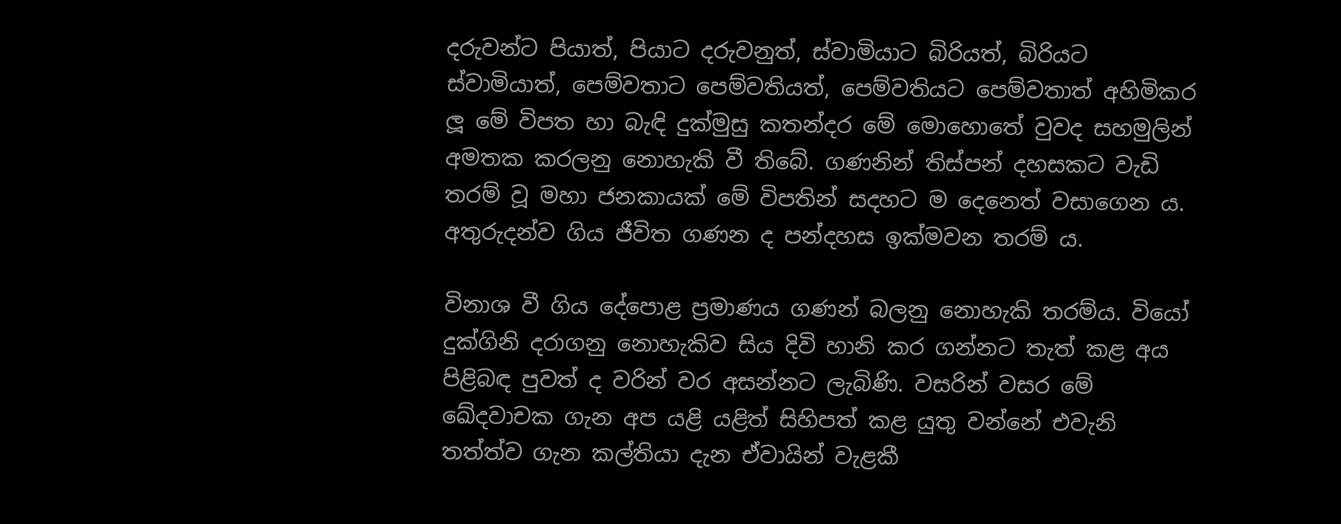දරුවන්ට පියාත්, පියාට දරුවනුත්, ස්වාමියාට බිරියත්, බිරියට ස්වාමියාත්, පෙම්වතාට පෙම්වතියත්, පෙම්වතියට පෙම්වතාත් අහිමිකර ලූ මේ විපත හා බැඳි දුක්මුසු කතන්දර මේ මොහොතේ වුවද සහමුලින් අමතක කරලනු නොහැකි වී තිබේ. ගණනින් තිස්පන් දහසකට වැඩි තරම් වූ මහා ජනකායක් මේ විපතින් සදහට ම දෙනෙත් වසාගෙන ය. අතුරුදන්ව ගිය ජීවිත ගණන ද පන්දහස ඉක්මවන තරම් ය.

විනාශ වී ගිය දේපොළ ප්‍රමාණය ගණන් බලනු නොහැකි තරම්ය. වියෝ දුක්ගිනි දරාගනු නොහැකිව සිය දිවි හානි කර ගන්නට තැත් කළ අය පිළිබඳ පුවත් ද වරින් වර අසන්නට ලැබිණි. වසරින් වසර මේ ඛේදවාචක ගැන අප යළි යළිත් සිහිපත් කළ යුතු වන්නේ එවැනි තත්ත්ව ගැන කල්තියා දැන ඒවායින් වැළකී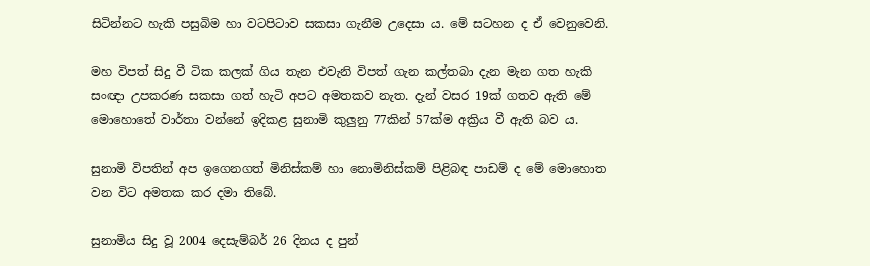සිටින්නට හැකි පසුබිම හා වටපිටාව සකසා ගැනීම උදෙසා ය. මේ සටහන ද ඒ වෙනුවෙනි.

මහ විපත් සිදු වී ටික කලක් ගිය තැන එවැනි විපත් ගැන කල්තබා දැන මැන ගත හැකි සංඥා උපකරණ සකසා ගත් හැටි අපට අමතකව නැත. දැන් වසර 19ක් ගතව ඇති මේ මොහොතේ වාර්තා වන්නේ ඉදිකළ සුනාමි කුලුනු 77කින් 57ක්ම අක්‍රිය වී ඇති බව ය.

සුනාමි විපතින් අප ඉගෙනගත් මිනිස්කම් හා නොමිනිස්කම් පිළිබඳ පාඩම් ද මේ මොහොත වන විට අමතක කර දමා තිබේ.

සුනාමිය සිදු වූ 2004 දෙසැම්බර් 26 දිනය ද පුන්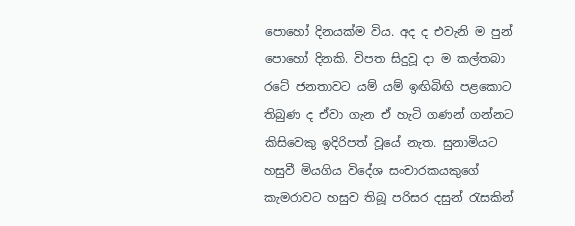පොහෝ දිනයක්ම විය. අද ද එවැනි ම පුන් පොහෝ දිනකි. විපත සිදුවූ දා ම කල්තබා රටේ ජනතාවට යම් යම් ඉඟිබිඟි පළකොට තිබුණ ද ඒවා ගැන ඒ හැටි ගණන් ගන්නට කිසිවෙකු ඉදිරිපත් වූයේ නැත. සුනාමියට හසුවී මියගිය විදේශ සංචාරකයකුගේ කැමරාවට හසුව තිබූ පරිසර දසුන් රැසකින්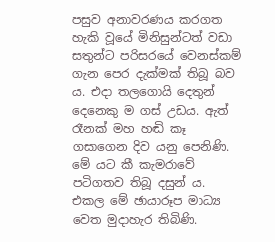පසුව අනාවරණය කරගත හැකි වූයේ මිනිසුන්ටත් වඩා සතුන්ට පරිසරයේ වෙනස්කම් ගැන පෙර දැක්මක් තිබූ බව ය. එදා තලගොයි දෙතුන් දෙනෙකු ම ගස් උඩය. ඇත් රෑනක් මහ හඬි කෑ ගසාගෙන දිව යනු පෙනිණි. මේ යට කී කැමරාවේ පටිගතව තිබූ දසුන් ය. එකල මේ ඡායාරූප මාධ්‍ය වෙත මුදාහැර තිබිණි.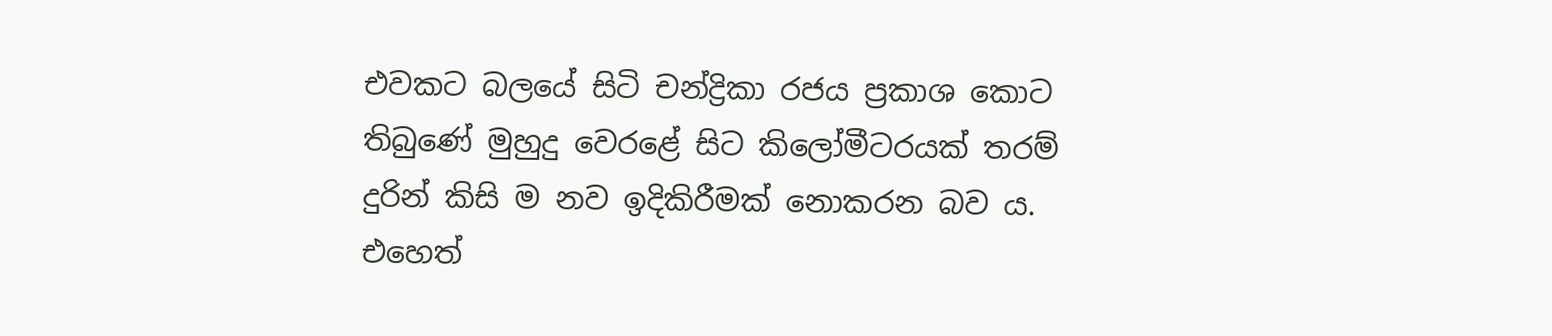එවකට බලයේ සිටි චන්ද්‍රිකා රජය ප්‍රකාශ කොට තිබුණේ මුහුදු වෙරළේ සිට කිලෝමීටරයක් තරම් දුරින් කිසි ම නව ඉදිකිරීමක් නොකරන බව ය. එහෙත්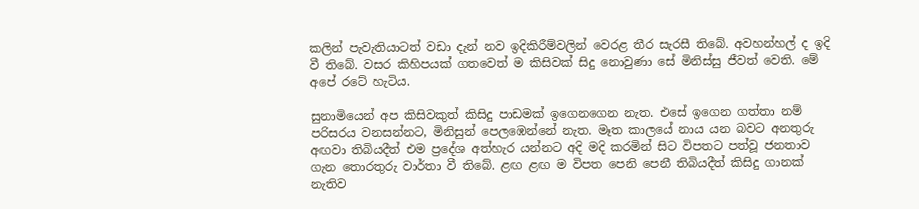කලින් පැවැතියාටත් වඩා දැන් නව ඉදිකිරීම්වලින් වෙරළ තීර සැරසී තිබේ. අවහන්හල් ද ඉදි වී තිබේ. වසර කිහිපයක් ගතවෙත් ම කිසිවක් සිදු නොවුණා සේ මිනිස්සු ජීවත් වෙති. මේ අපේ රටේ හැටිය.

සුනාමියෙන් අප කිසිවකුත් කිසිදු පාඩමක් ඉගෙනගෙන නැත. එසේ ඉගෙන ගත්තා නම් පරිසරය වනසන්නට, මිනිසුන් පෙලඹෙන්නේ නැත. මෑත කාලයේ නාය යන බවට අනතුරු අඟවා තිබියදීත් එම ප්‍රදේශ අත්හැර යන්නට අදි මදි කරමින් සිට විපතට පත්වූ ජනතාව ගැන තොරතුරු වාර්තා වී තිබේ. ළඟ ළඟ ම විපත පෙනි පෙනී තිබියදීත් කිසිදු ගානක් නැතිව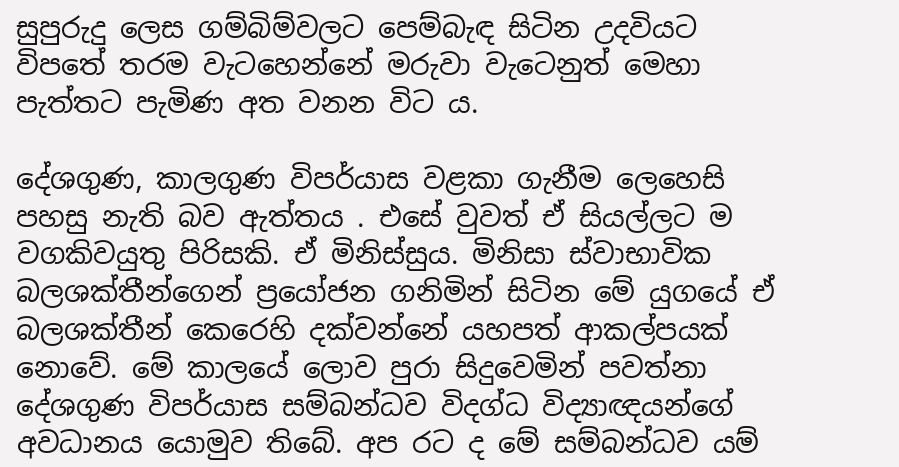සුපුරුදු ලෙස ගම්බිම්වලට පෙම්බැඳ සිටින උදවියට විපතේ තරම වැටහෙන්නේ මරුවා වැටෙනුත් මෙහා පැත්තට පැමිණ අත වනන විට ය.

දේශගුණ, කාලගුණ විපර්යාස වළකා ගැනීම ලෙහෙසි පහසු නැති බව ඇත්තය . එසේ වුවත් ඒ සියල්ලට ම වගකිවයුතු පිරිසකි. ඒ මිනිස්සුය. මිනිසා ස්වාභාවික බලශක්තීන්ගෙන් ප්‍රයෝජන ගනිමින් සිටින මේ යුගයේ ඒ බලශක්තීන් කෙරෙහි දක්වන්නේ යහපත් ආකල්පයක් නොවේ. මේ කාලයේ ලොව පුරා සිදුවෙමින් පවත්නා දේශගුණ විපර්යාස සම්බන්ධව විදග්ධ විද්‍යාඥයන්ගේ අවධානය යොමුව තිබේ. අප රට ද මේ සම්බන්ධව යම්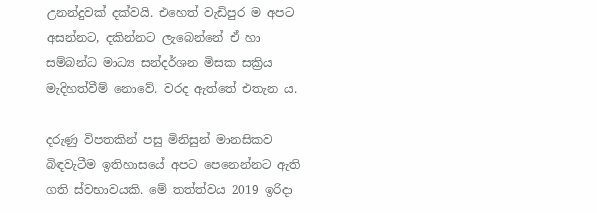උනන්දුවක් දක්වයි. එහෙත් වැඩිපුර ම අපට අසන්නට, දකින්නට ලැබෙන්නේ ඒ හා සම්බන්ධ මාධ්‍ය සන්දර්ශන මිසක සක්‍රිය මැදිහත්වීම් නොවේ. වරද ඇත්තේ එතැන ය.

දරුණු විපතකින් පසු මිනිසුන් මානසිකව බිඳවැටීම ඉතිහාසයේ අපට පෙනෙන්නට ඇති ගති ස්වභාවයකි. මේ තත්ත්වය 2019 ඉරිදා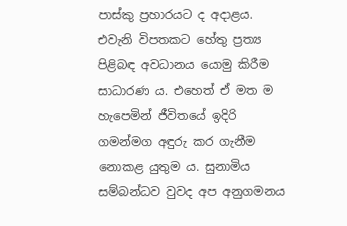පාස්කු ප්‍රහාරයට ද අදාළය. එවැනි විපතකට හේතු ප්‍රත්‍ය පිළිබඳ අවධානය යොමු කිරීම සාධාරණ ය. එහෙත් ඒ මත ම හැපෙමින් ජීවිතයේ ඉදිරි ගමන්මග අඳුරු කර ගැනීම නොකළ යුතුම ය. සුනාමිය සම්බන්ධව වුවද අප අනුගමනය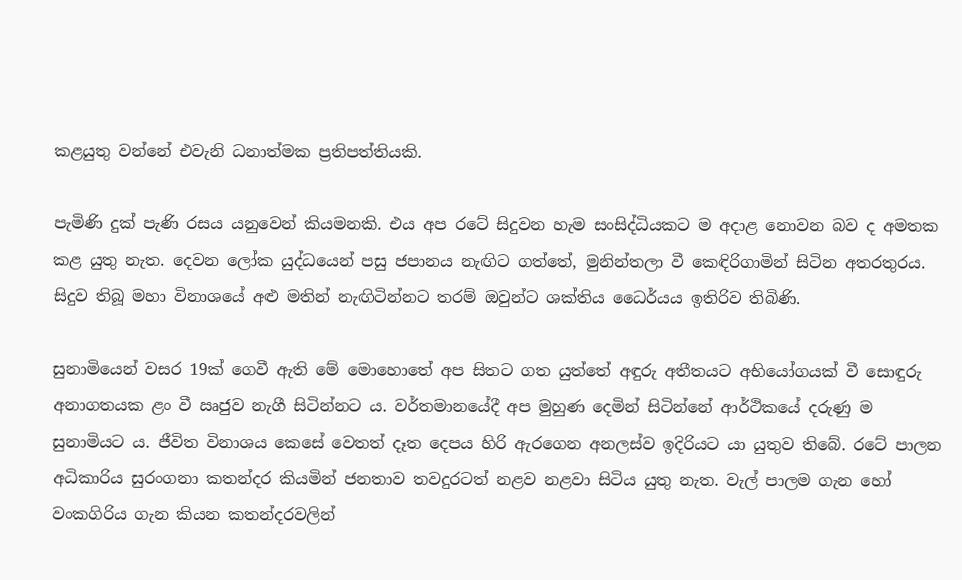කළයුතු වන්නේ එවැනි ධනාත්මක ප්‍රතිපත්තියකි.

පැමිණි දුක් පැණි රසය යනුවෙන් කියමනකි. එය අප රටේ සිදුවන හැම සංසිද්ධියකට ම අදාළ නොවන බව ද අමතක කළ යුතු නැත. දෙවන ලෝක යුද්ධයෙන් පසු ජපානය නැඟිට ගත්තේ, මුනින්තලා වී කෙඳිරිගාමින් සිටින අතරතුරය. සිදුව තිබූ මහා විනාශයේ අළු මතින් නැඟිටින්නට තරම් ඔවුන්ට ශක්තිය ධෛර්යය ඉතිරිව තිබිණි.

සුනාමියෙන් වසර 19ක් ගෙවී ඇති මේ මොහොතේ අප සිතට ගත යුත්තේ අඳුරු අතීතයට අභියෝගයක් වී සොඳුරු අනාගතයක ළං වී ඍජුව නැගී සිටින්නට ය. වර්තමානයේදී අප මුහුණ දෙමින් සිටින්නේ ආර්ථිකයේ දරුණු ම සුනාමියට ය. ජීවිත විනාශය කෙසේ වෙතත් දෑත දෙපය හිරි ඇරගෙන අනලස්ව ඉදිරියට යා යුතුව තිබේ. රටේ පාලන අධිකාරිය සුරංගනා කතන්දර කියමින් ජනතාව තවදුරටත් නළව නළවා සිටිය යුතු නැත. වැල් පාලම ගැන හෝ වංකගිරිය ගැන කියන කතන්දරවලින්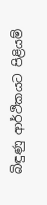බිඳුණු ආර්ථිකයට පිළියම්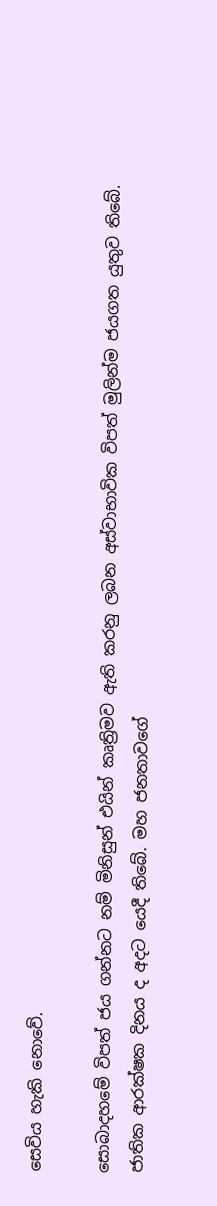සෙවිය හැකි නොවේ.

සොබාදහමේ විපත් ජය ගන්නට නම් මිනිසුන් එයින් කෘත්‍රිමව ඇති කරනු ලබන අස්වාභාවික විපත් මුලින්ම ජයගත යුතුව තිබේ. ජාතික ආරක්ෂක දිනය ද අදට යෙදී තිබේ. මහ ජනතාවගේ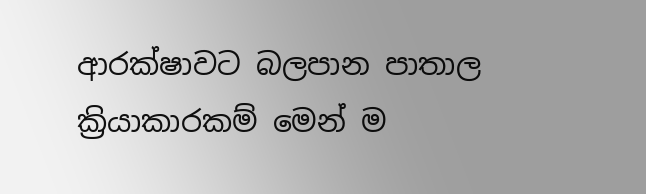ආරක්ෂාවට බලපාන පාතාල ක්‍රියාකාරකම් මෙන් ම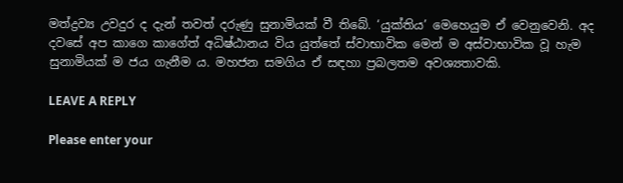මත්ද්‍රව්‍ය උවදුර ද දැන් තවත් දරුණු සුනාමියක් වී තිබේ. ‘යුක්තිය’ මෙහෙයුම ඒ වෙනුවෙනි. අද දවසේ අප කාගෙ කාගේත් අධිෂ්ඨානය විය යුත්තේ ස්වාභාවික මෙන් ම අස්වාභාවික වූ හැම සුනාමියක් ම ජය ගැනීම ය. මහජන සමගිය ඒ සඳහා ප්‍රබලතම අවශ්‍යතාවකි.

LEAVE A REPLY

Please enter your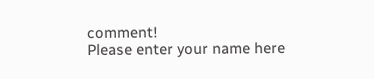comment!
Please enter your name here